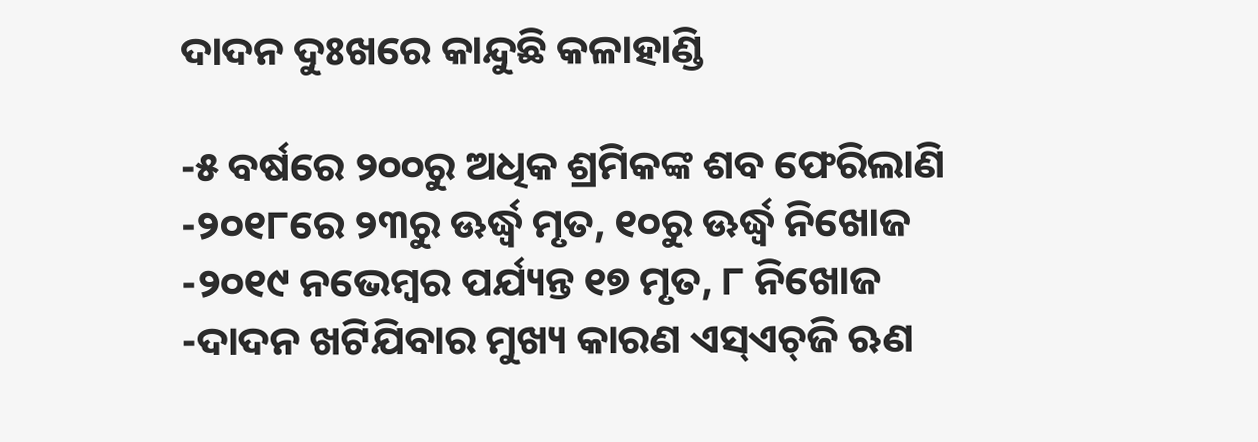ଦାଦନ ଦୁଃଖରେ କାନ୍ଦୁଛି କଳାହାଣ୍ଡି

-୫ ବର୍ଷରେ ୨୦୦ରୁ ଅଧିକ ଶ୍ରମିକଙ୍କ ଶବ ଫେରିଲାଣି
-୨୦୧୮ରେ ୨୩ରୁ ଊର୍ଦ୍ଧ୍ବ ମୃତ, ୧୦ରୁ ଊର୍ଦ୍ଧ୍ବ ନିଖୋଜ
-୨୦୧୯ ନଭେମ୍ବର ପର୍ଯ୍ୟନ୍ତ ୧୭ ମୃତ, ୮ ନିଖୋଜ
-ଦାଦନ ଖଟିଯିବାର ମୁଖ୍ୟ କାରଣ ଏସ୍‌ଏଚ୍‌ଜି ଋଣ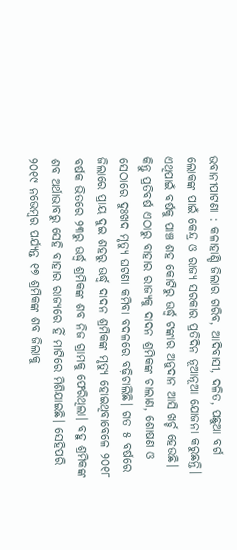ଭବାନୀପାଟଣା : କଳାହାଣ୍ଡି ଜିଲାର ଗରିବ, ଆଦିବାସୀ, ଦଳିତ, ପଛୁଆ ବର୍ଗ ଲୋକଙ୍କ ପାଇଁ କେନ୍ଦ୍ର ଓ ରାଜ୍ୟ ସରକାର ପ୍ରତିଦିନ ନୂଆନୂଆ ଯୋଜନା କରୁଛନ୍ତି। ଏଥିପାଇଁ ବର୍ଷକୁ ପାଞ୍ଚ ଶହ କୋଟିରୁ ଊର୍ଦ୍ଧ୍ବ ଟଙ୍କାର ଅନୁଦାନ ଆସି ଖର୍ଚ୍ଚ ହେଉଛି। କିନ୍ତୁ ପ୍ରତିବର୍ଷ ଏଠାରୁ ବାହାର ରାଜ୍ୟକୁ ଦାଦନ ଶ୍ରମିକଙ୍କ ଚାଲାଣ, ଶୋଷଣ ଓ ସେଠାରେ ଦୁଃଖଦ ମୃତ୍ୟୁ ଘଟଣା କମିବା ବଦଳରେ ବଢ଼ିଚାଲିଛି। ଗତ ୫ ବର୍ଷରେ ଜିଲାରେ ପ୍ରାୟ ଦୁଇ ଶହରୁ ଊର୍ଦ୍ଧ୍ବ ଦାଦନ ଶ୍ରମିକଙ୍କ ମୃତ୍ୟୁ ହୋଇଥିବାବେଳେ ୨୦୧୮ ବର୍ଷକ ଭିତରେ ୨୩ରୁ ଊର୍ଦ୍ଧ୍ବ ଶ୍ରମିକଙ୍କ ଶବ ନିଜ ଗ୍ରାମକୁ ଫେରିଥିଲା। ବହୁ ଶ୍ରମିକଙ୍କ ଶବ ଅର୍ଥାଭାବରୁ ସେହି ବାହାର ରାଜ୍ୟରେ ହିଁ ମାଟିରେ ମିଶିଯାଇଛି। ସେହିପରି ୨୦୧୯ ନଭେମ୍ବର ପର୍ଯ୍ୟନ୍ତ ୧୭ ଶ୍ରମିକଙ୍କ ଶବ ଜିଲାକୁ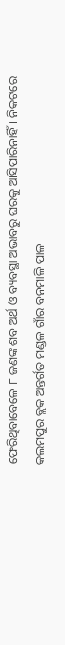ଫେରିଥିବାବେଳେ ୮ ଜଣଙ୍କ ଶବ ଅର୍ଥ ଓ ବ୍ୟବସ୍ଥା ଅଭାବରୁ ଘରକୁ ଆସିପାରିନାହିଁ। ନିକଟରେ କଲମପୁର ବ୍ଲକ ଅନ୍ତର୍ଗତ ମଣ୍ଡଳ ଗାଁର ବନମାଳି ପାଳ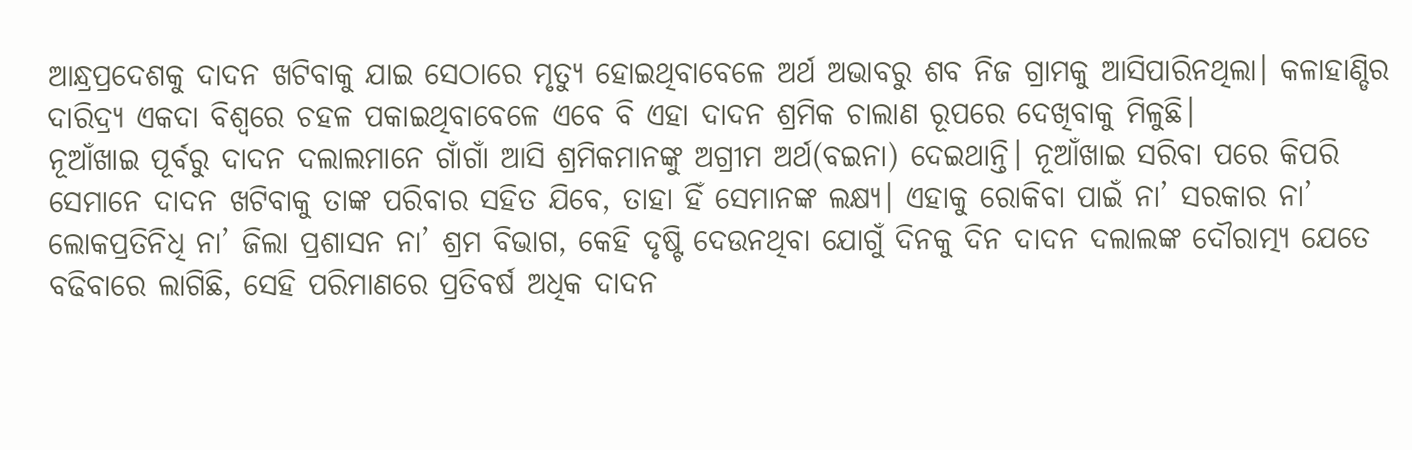ଆନ୍ଧ୍ରପ୍ରଦେଶକୁ ଦାଦନ ଖଟିବାକୁ ଯାଇ ସେଠାରେ ମୃତ୍ୟୁ ହୋଇଥିବାବେଳେ ଅର୍ଥ ଅଭାବରୁ ଶବ ନିଜ ଗ୍ରାମକୁ ଆସିପାରିନଥିଲା। କଳାହାଣ୍ଡିର ଦାରିଦ୍ର୍ୟ ଏକଦା ବିଶ୍ବରେ ଚହଳ ପକାଇଥିବାବେଳେ ଏବେ ବି ଏହା ଦାଦନ ଶ୍ରମିକ ଚାଲାଣ ରୂପରେ ଦେଖିବାକୁ ମିଳୁଛି।
ନୂଆଁଖାଇ ପୂର୍ବରୁ ଦାଦନ ଦଲାଲମାନେ ଗାଁଗାଁ ଆସି ଶ୍ରମିକମାନଙ୍କୁ ଅଗ୍ରୀମ ଅର୍ଥ(ବଇନା) ଦେଇଥାନ୍ତି। ନୂଆଁଖାଇ ସରିବା ପରେ କିପରି ସେମାନେ ଦାଦନ ଖଟିବାକୁ ତାଙ୍କ ପରିବାର ସହିତ ଯିବେ, ତାହା ହିଁ ସେମାନଙ୍କ ଲକ୍ଷ୍ୟ। ଏହାକୁ ରୋକିବା ପାଇଁ ନା’ ସରକାର ନା’ ଲୋକପ୍ରତିନିଧି ନା’ ଜିଲା ପ୍ରଶାସନ ନା’ ଶ୍ରମ ବିଭାଗ, କେହି ଦୃଷ୍ଟି ଦେଉନଥିବା ଯୋଗୁଁ ଦିନକୁ ଦିନ ଦାଦନ ଦଲାଲଙ୍କ ଦୌରାତ୍ମ୍ୟ ଯେତେ ବଢିବାରେ ଲାଗିଛି, ସେହି ପରିମାଣରେ ପ୍ରତିବର୍ଷ ଅଧିକ ଦାଦନ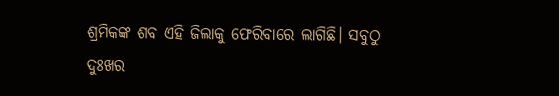ଶ୍ରମିକଙ୍କ ଶବ ଏହି ଜିଲାକୁ ଫେରିବାରେ ଲାଗିଛି। ସବୁଠୁ ଦୁଃଖର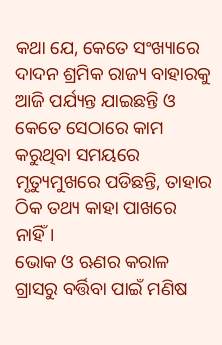କଥା ଯେ, କେତେ ସଂଖ୍ୟାରେ ଦାଦନ ଶ୍ରମିକ ରାଜ୍ୟ ବାହାରକୁ ଆଜି ପର୍ଯ୍ୟନ୍ତ ଯାଇଛନ୍ତି ଓ କେତେ ସେଠାରେ କାମ କରୁଥିବା ସମୟରେ ମୃତ୍ୟୁମୁଖରେ ପଡିଛନ୍ତି, ତାହାର ଠିକ ତଥ୍ୟ କାହା ପାଖରେ ନାହିଁ।
ଭୋକ ଓ ଋଣର କରାଳ ଗ୍ରାସରୁ ବର୍ତ୍ତିବା ପାଇଁ ମଣିଷ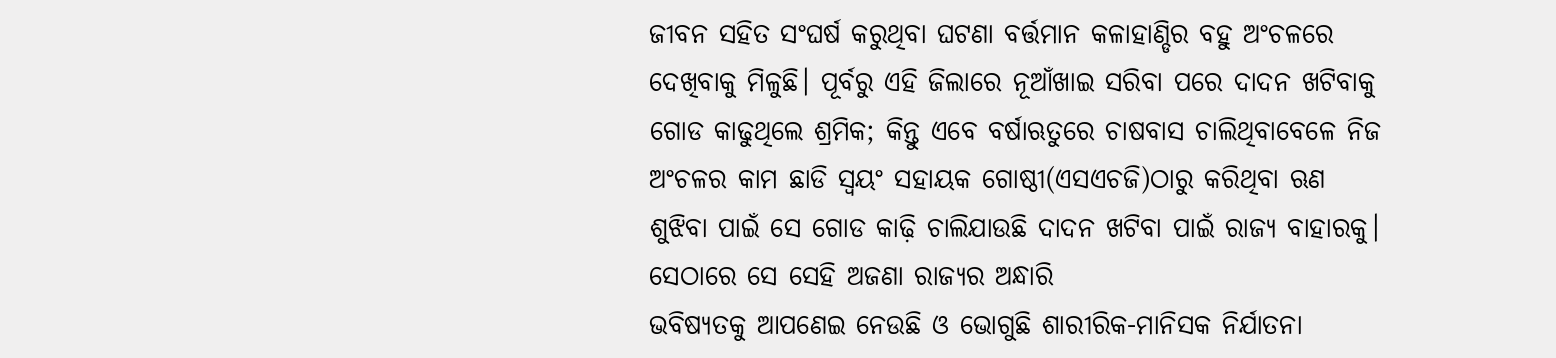ଜୀବନ ସହିତ ସଂଘର୍ଷ କରୁଥିବା ଘଟଣା ବର୍ତ୍ତମାନ କଳାହାଣ୍ଡିର ବହୁ ଅଂଚଳରେ ଦେଖିବାକୁ ମିଳୁଛି। ପୂର୍ବରୁ ଏହି ଜିଲାରେ ନୂଆଁଖାଇ ସରିବା ପରେ ଦାଦନ ଖଟିବାକୁ ଗୋଡ କାଢୁଥିଲେ ଶ୍ରମିକ; କିନ୍ତୁ ଏବେ ବର୍ଷାଋତୁରେ ଚାଷବାସ ଚାଲିଥିବାବେଳେ ନିଜ ଅଂଚଳର କାମ ଛାଡି ସ୍ୱୟଂ ସହାୟକ ଗୋଷ୍ଠୀ(ଏସଏଚଜି)ଠାରୁ କରିଥିବା ଋଣ ଶୁଝିବା ପାଇଁ ସେ ଗୋଡ କାଢ଼ି ଚାଲିଯାଉଛି ଦାଦନ ଖଟିବା ପାଇଁ ରାଜ୍ୟ ବାହାରକୁ। ସେଠାରେ ସେ ସେହି ଅଜଣା ରାଜ୍ୟର ଅନ୍ଧାରି
ଭବିଷ୍ୟତକୁ ଆପଣେଇ ନେଉଛି ଓ ଭୋଗୁଛି ଶାରୀରିକ-ମାନିସକ ନିର୍ଯାତନା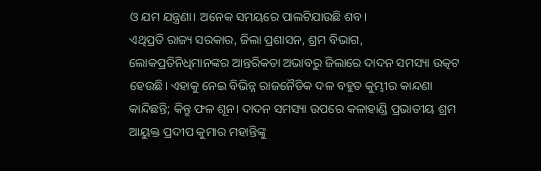ଓ ଯମ ଯନ୍ତ୍ରଣା। ଅନେକ ସମୟରେ ପାଲଟିଯାଉଛି ଶବ।
ଏଥିପ୍ରତି ରାଜ୍ୟ ସରକାର, ଜିଲା ପ୍ରଶାସନ, ଶ୍ରମ ବିଭାଗ, ଲୋକପ୍ରତିନିଧିମାନଙ୍କର ଆନ୍ତରିକତା ଅଭାବରୁ ଜିଲାରେ ଦାଦନ ସମସ୍ୟା ଉତ୍କଟ ହେଉଛି। ଏହାକୁ ନେଇ ବିଭିନ୍ନ ରାଜନୈତିକ ଦଳ ବହୁତ କୁମ୍ଭୀର କାନ୍ଦଣା କାନ୍ଦିଛନ୍ତି; କିନ୍ତୁ ଫଳ ଶୂନ। ଦାଦନ ସମସ୍ୟା ଉପରେ କଳାହାଣ୍ଡି ପ୍ରଭାତୀୟ ଶ୍ରମ ଆୟୁକ୍ତ ପ୍ରଦୀପ କୁମାର ମହାନ୍ତିଙ୍କୁ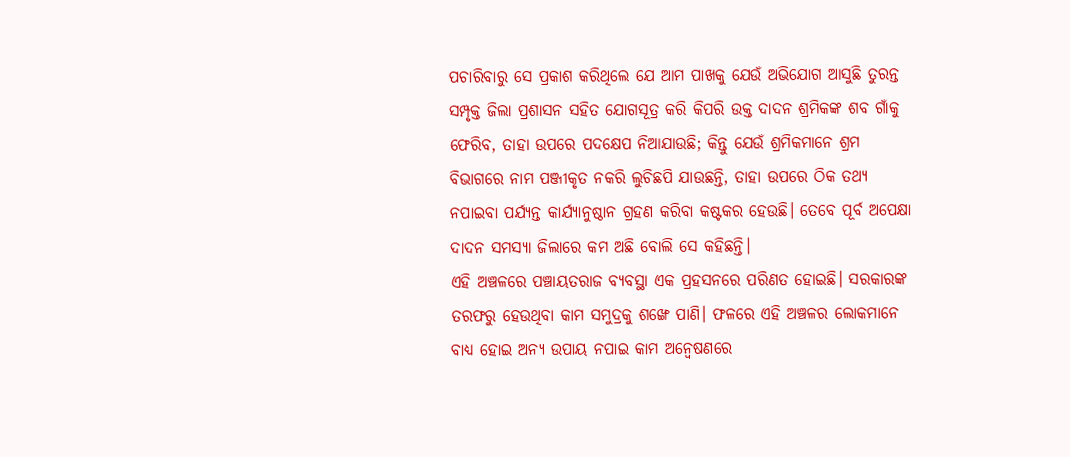ପଚାରିବାରୁ ସେ ପ୍ରକାଶ କରିଥିଲେ ଯେ ଆମ ପାଖକୁ ଯେଉଁ ଅଭିଯୋଗ ଆସୁଛି ତୁରନ୍ତ ସମ୍ପୃକ୍ତ ଜିଲା ପ୍ରଶାସନ ସହିତ ଯୋଗସୂତ୍ର କରି କିପରି ଉକ୍ତ ଦାଦନ ଶ୍ରମିକଙ୍କ ଶବ ଗାଁକୁ ଫେରିବ, ତାହା ଉପରେ ପଦକ୍ଷେପ ନିଆଯାଉଛି; କିନ୍ତୁ ଯେଉଁ ଶ୍ରମିକମାନେ ଶ୍ରମ ବିଭାଗରେ ନାମ ପଞ୍ଜୀକୃତ ନକରି ଲୁଚିଛପି ଯାଉଛନ୍ତି, ତାହା ଉପରେ ଠିକ ତଥ୍ୟ ନପାଇବା ପର୍ଯ୍ୟନ୍ତ କାର୍ଯ୍ୟାନୁଷ୍ଠାନ ଗ୍ରହଣ କରିବା କଷ୍ଟକର ହେଉଛି। ତେବେ ପୂର୍ବ ଅପେକ୍ଷା ଦାଦନ ସମସ୍ୟା ଜିଲାରେ କମ ଅଛି ବୋଲି ସେ କହିଛନ୍ତି।
ଏହି ଅଞ୍ଚଳରେ ପଞ୍ଚାୟତରାଜ ବ୍ୟବସ୍ଥା ଏକ ପ୍ରହସନରେ ପରିଣତ ହୋଇଛି। ସରକାରଙ୍କ ତରଫରୁ ହେଉଥିବା କାମ ସମୁଦ୍ରକୁ ଶଙ୍ଖେ ପାଣି। ଫଳରେ ଏହି ଅଞ୍ଚଳର ଲୋକମାନେ ବାଧ୍ୟ ହୋଇ ଅନ୍ୟ ଉପାୟ ନପାଇ କାମ ଅନ୍ୱେଷଣରେ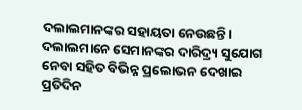ଦଲାଲମାନଙ୍କର ସହାୟତା ନେଉଛନ୍ତି। ଦଲାଲମାନେ ସେମାନଙ୍କର ଦାରିଦ୍ର୍ୟ ସୁଯୋଗ ନେବା ସହିତ ବିଭିନ୍ନ ପ୍ରଲୋଭନ ଦେଖାଇ ପ୍ରତିଦିନ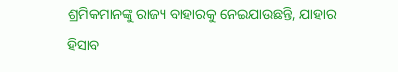ଶ୍ରମିକମାନଙ୍କୁ ରାଜ୍ୟ ବାହାରକୁ ନେଇଯାଉଛନ୍ତି, ଯାହାର ହିସାବ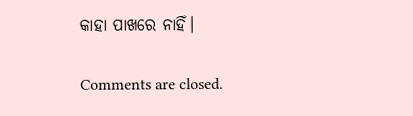କାହା ପାଖରେ ନାହିଁ।

Comments are closed.